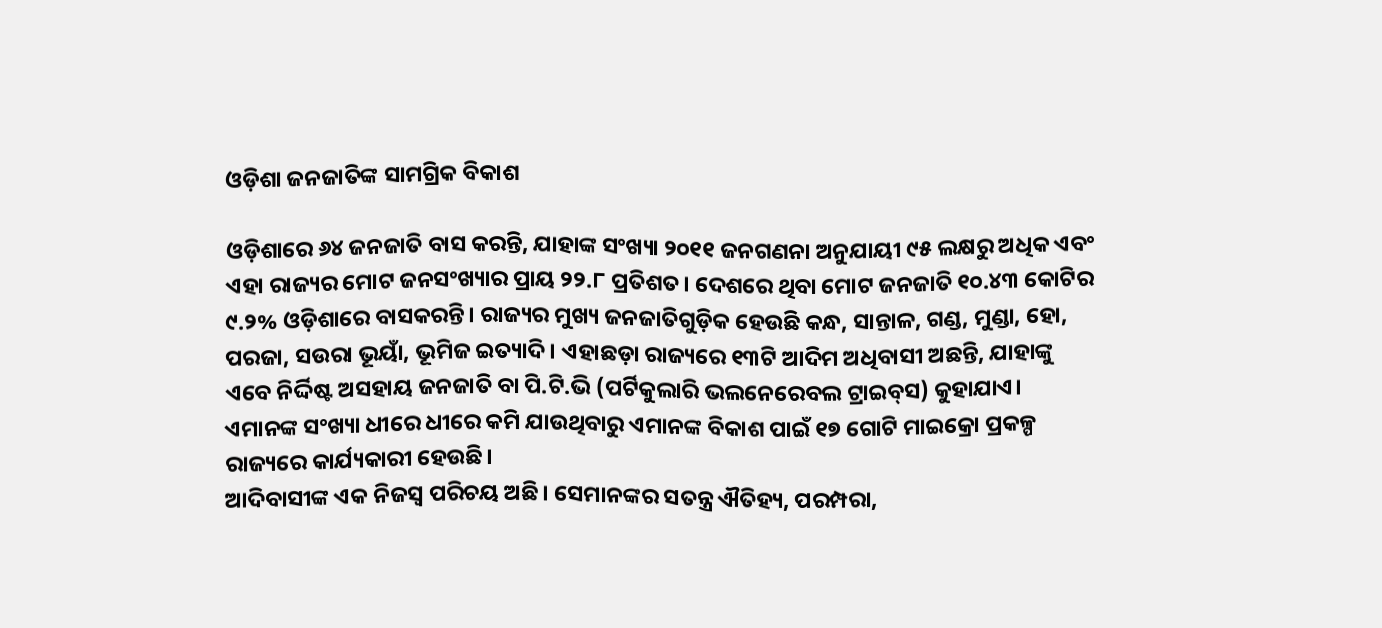ଓଡ଼ିଶା ଜନଜାତିଙ୍କ ସାମଗ୍ରିକ ବିକାଶ

ଓଡ଼ିଶାରେ ୬୪ ଜନଜାତି ବାସ କରନ୍ତି, ଯାହାଙ୍କ ସଂଖ୍ୟା ୨୦୧୧ ଜନଗଣନା ଅନୁଯାୟୀ ୯୫ ଲକ୍ଷରୁ ଅଧିକ ଏବଂ ଏହା ରାଜ୍ୟର ମୋଟ ଜନସଂଖ୍ୟାର ପ୍ରାୟ ୨୨.୮ ପ୍ରତିଶତ। ଦେଶରେ ଥିବା ମୋଟ ଜନଜାତି ୧୦.୪୩ କୋଟିର ୯.୨% ଓଡ଼ିଶାରେ ବାସକରନ୍ତି। ରାଜ୍ୟର ମୁଖ୍ୟ ଜନଜାତିଗୁଡ଼ିକ ହେଉଛି କନ୍ଧ, ସାନ୍ତାଳ, ଗଣ୍ଡ, ମୁଣ୍ଡା, ହୋ, ପରଜା, ସଉରା ଭୂୟାଁ, ଭୂମିଜ ଇତ୍ୟାଦି। ଏହାଛଡ଼ା ରାଜ୍ୟରେ ୧୩ଟି ଆଦିମ ଅଧିବାସୀ ଅଛନ୍ତି, ଯାହାଙ୍କୁ ଏବେ ନିର୍ଦ୍ଦିଷ୍ଟ ଅସହାୟ ଜନଜାତି ବା ପି.ଟି.ଭି (ପର୍ଟିକୁଲାରି ଭଲନେରେବଲ ଟ୍ରାଇବ୍‌ସ) କୁହାଯାଏ। ଏମାନଙ୍କ ସଂଖ୍ୟା ଧୀରେ ଧୀରେ କମି ଯାଉଥିବାରୁ ଏମାନଙ୍କ ବିକାଶ ପାଇଁ ୧୭ ଗୋଟି ମାଇକ୍ରୋ ପ୍ରକଳ୍ପ ରାଜ୍ୟରେ କାର୍ଯ୍ୟକାରୀ ହେଉଛି।
ଆଦିବାସୀଙ୍କ ଏକ ନିଜସ୍ବ ପରିଚୟ ଅଛି। ସେମାନଙ୍କର ସତନ୍ତ୍ର ଐତିହ୍ୟ, ପରମ୍ପରା,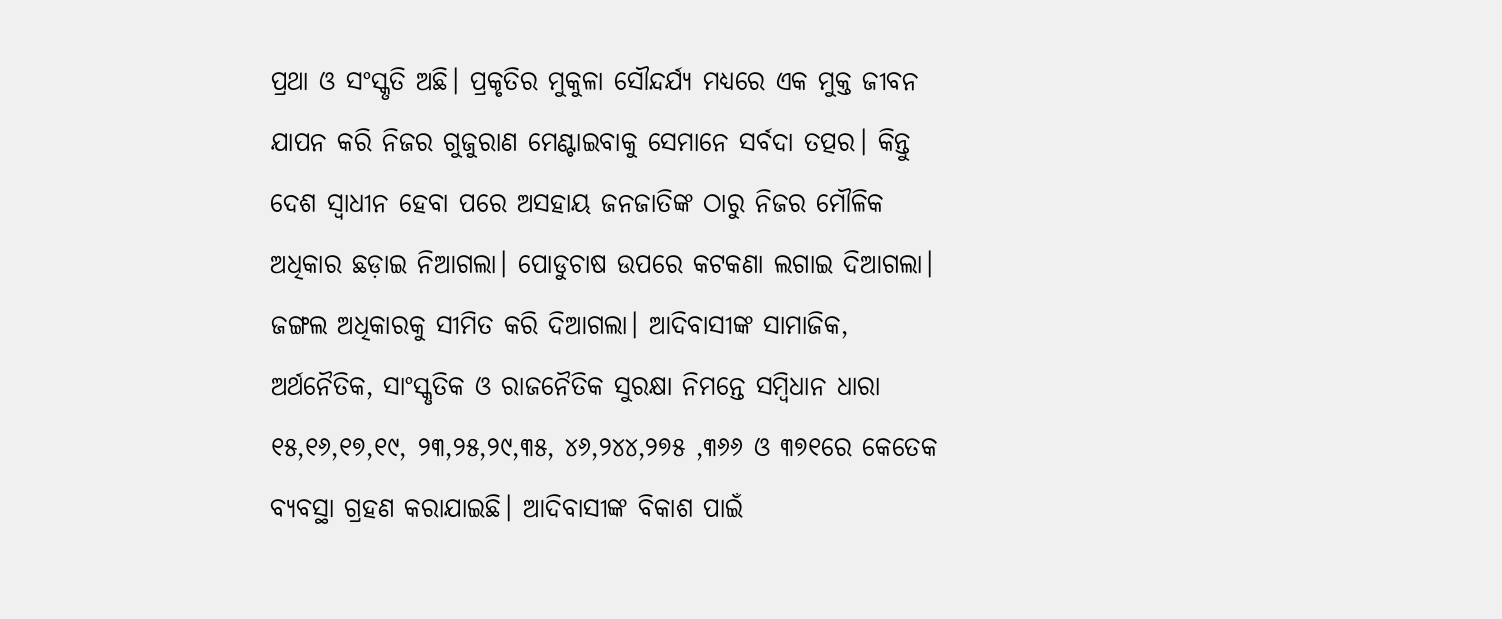ପ୍ରଥା ଓ ସଂସ୍କୃତି ଅଛି। ପ୍ରକୃତିର ମୁକୁଳା ସୌନ୍ଦର୍ଯ୍ୟ ମଧ୍ୟରେ ଏକ ମୁକ୍ତ ଜୀବନ ଯାପନ କରି ନିଜର ଗୁଜୁରାଣ ମେଣ୍ଟାଇବାକୁ ସେମାନେ ସର୍ବଦା ତତ୍ପର। କିନ୍ତୁ ଦେଶ ସ୍ବାଧୀନ ହେବା ପରେ ଅସହାୟ ଜନଜାତିଙ୍କ ଠାରୁ ନିଜର ମୌଳିକ ଅଧିକାର ଛଡ଼ାଇ ନିଆଗଲା। ପୋଡୁଚାଷ ଉପରେ କଟକଣା ଲଗାଇ ଦିଆଗଲା। ଜଙ୍ଗଲ ଅଧିକାରକୁ ସୀମିତ କରି ଦିଆଗଲା। ଆଦିବାସୀଙ୍କ ସାମାଜିକ, ଅର୍ଥନୈତିକ, ସାଂସ୍କୃତିକ ଓ ରାଜନୈତିକ ସୁରକ୍ଷା ନିମନ୍ତେ ସମ୍ବିଧାନ ଧାରା ୧୫,୧୬,୧୭,୧୯, ୨୩,୨୫,୨୯,୩୫, ୪୬,୨୪୪,୨୭୫ ,୩୬୬ ଓ ୩୭୧ରେ କେତେକ ବ୍ୟବସ୍ଥା ଗ୍ରହଣ କରାଯାଇଛି। ଆଦିବାସୀଙ୍କ ବିକାଶ ପାଇଁ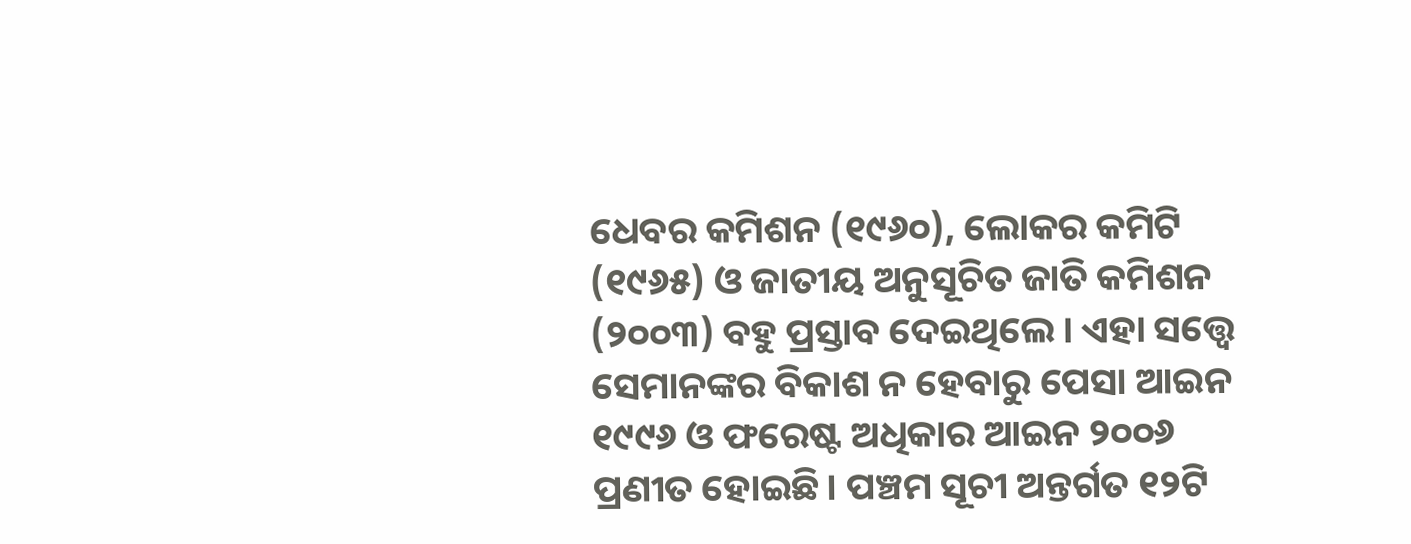ଧେବର କମିଶନ (୧୯୬୦), ଲୋକର କମିଟି (୧୯୬୫) ଓ ଜାତୀୟ ଅନୁସୂଚିତ ଜାତି କମିଶନ (୨୦୦୩) ବହୁ ପ୍ରସ୍ତାବ ଦେଇଥିଲେ। ଏହା ସତ୍ତ୍ୱେ ସେମାନଙ୍କର ବିକାଶ ନ ହେବାରୁ ପେସା ଆଇନ ୧୯୯୬ ଓ ଫରେଷ୍ଟ ଅଧିକାର ଆଇନ ୨୦୦୬ ପ୍ରଣୀତ ହୋଇଛି। ପଞ୍ଚମ ସୂଚୀ ଅନ୍ତର୍ଗତ ୧୨ଟି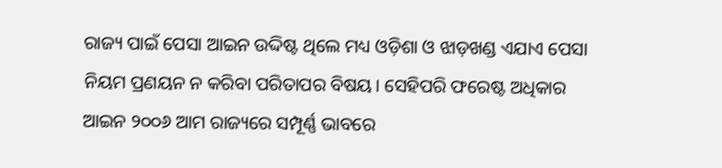ରାଜ୍ୟ ପାଇଁ ପେସା ଆଇନ ଉଦ୍ଦିଷ୍ଟ ଥିଲେ ମଧ୍ୟ ଓଡ଼ିଶା ଓ ଝାଡ଼ଖଣ୍ଡ ଏଯାଏ ପେସା ନିୟମ ପ୍ରଣୟନ ନ କରିବା ପରିତାପର ବିଷୟ। ସେହିପରି ଫରେଷ୍ଟ ଅଧିକାର ଆଇନ ୨୦୦୬ ଆମ ରାଜ୍ୟରେ ସମ୍ପୂର୍ଣ୍ଣ ଭାବରେ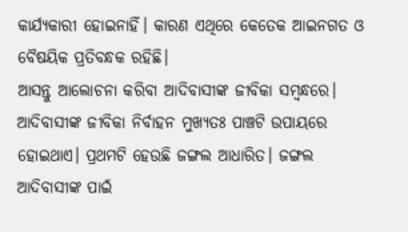କାର୍ଯ୍ୟକାରୀ ହୋଇନାହିଁ। କାରଣ ଏଥିରେ କେତେକ ଆଇନଗତ ଓ ବୈଷୟିକ ପ୍ରତିବନ୍ଧକ ରହିଛି।
ଆସନ୍ତୁ ଆଲୋଚନା କରିବା ଆଦିବାସୀଙ୍କ ଜୀବିକା ସମ୍ବନ୍ଧରେ। ଆଦିବାସୀଙ୍କ ଜୀବିକା ନିର୍ବାହନ ମୁଖ୍ୟତଃ ପାଞ୍ଚଟି ଉପାୟରେ ହୋଇଥାଏ। ପ୍ରଥମଟି ହେଉଛି ଜଙ୍ଗଲ ଆଧାରିତ। ଜଙ୍ଗଲ ଆଦିବାସୀଙ୍କ ପାଇଁ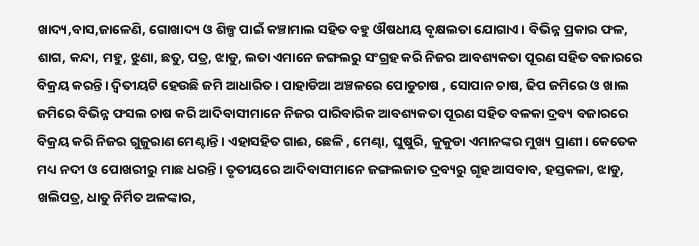ଖାଦ୍ୟ,ବାସ,ଜାଳେଣି, ଗୋଖାଦ୍ୟ ଓ ଶିଳ୍ପ ପାଇଁ କଞ୍ଚାମାଲ ସହିତ ବହୁ ଔଷଧୀୟ ବୃକ୍ଷଲତା ଯୋଗାଏ। ବିଭିନ୍ନ ପ୍ରକାର ଫଳ, ଶାଗ, କନ୍ଦା, ମହୁ, ଝୁଣା, ଛତୁ, ପତ୍ର, ଝାଡୁ, ଲତା ଏମାନେ ଜଙ୍ଗଲରୁ ସଂଗ୍ରହ କରି ନିଜର ଆବଶ୍ୟକତା ପୂରଣ ସହିତ ବଜାରରେ ବିକ୍ରୟ କରନ୍ତି। ଦ୍ୱିତୀୟଟି ହେଉଛି ଜମି ଆଧାରିତ। ପାହାଡିଆ ଅଞ୍ଚଳରେ ପୋଡୁଚାଷ , ସୋପାନ ଚାଷ, ଢିପ ଜମିରେ ଓ ଖାଲ ଜମିରେ ବିଭିନ୍ନ ଫସଲ ଚାଷ କରି ଆଦିବାସୀମାନେ ନିଜର ପାରିବାରିକ ଆବଶ୍ୟକତା ପୂରଣ ସହିତ ବଳକା ଦ୍ରବ୍ୟ ବଜାରରେ ବିକ୍ରୟ କରି ନିଜର ଗୁଜୁରାଣ ମେଣ୍ଟାନ୍ତି। ଏହାସହିତ ଗାଈ, ଛେଳି , ମେଣ୍ଢା, ଘୁଷୁରି, କୁକୁଡା ଏମାନଙ୍କର ମୁଖ୍ୟ ପ୍ରାଣୀ। କେତେକ ମଧ୍ୟ ନଦୀ ଓ ପୋଖରୀରୁ ମାଛ ଧରନ୍ତି। ତୃତୀୟରେ ଆଦିବାସୀମାନେ ଜଙ୍ଗଲଜାତ ଦ୍ରବ୍ୟରୁ ଗୃହ ଆସବାବ, ହସ୍ତକଳା, ଝାଡୁ, ଖଲିପତ୍ର, ଧାତୁ ନିର୍ମିତ ଅଳଙ୍କାର,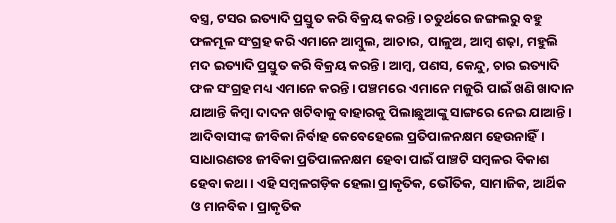ବସ୍ତ୍ର, ଟସର ଇତ୍ୟାଦି ପ୍ରସ୍ତୁତ କରି ବିକ୍ରୟ କରନ୍ତି। ଚତୁର୍ଥରେ ଜଙ୍ଗଲରୁ ବହୁ ଫଳମୂଳ ସଂଗ୍ରହ କରି ଏମାନେ ଆମ୍ବୁଲ, ଆଚାର, ପାଳୁଅ, ଆମ୍ବ ଶଢ଼ା, ମହୁଲି ମଦ ଇତ୍ୟାଦି ପ୍ରସ୍ତୁତ କରି ବିକ୍ରୟ କରନ୍ତି। ଆମ୍ବ, ପଣସ, କେନ୍ଦୁ, ଚାର ଇତ୍ୟାଦି ଫଳ ସଂଗ୍ରହ ମଧ୍ୟ ଏମାନେ କରନ୍ତି। ପଞ୍ଚମରେ ଏମାନେ ମଜୁରି ପାଇଁ ଖଣି ଖାଦାନ ଯାଆନ୍ତି କିମ୍ବା ଦାଦନ ଖଟିବାକୁ ବାହାରକୁ ପିଲାଛୁଆଙ୍କୁ ସାଙ୍ଗରେ ନେଇ ଯାଆନ୍ତି।
ଆଦିବାସୀଙ୍କ ଜୀବିକା ନିର୍ବାହ କେବେହେଲେ ପ୍ରତିପାଳନକ୍ଷମ ହେଉନାହିଁ। ସାଧାରଣତଃ ଜୀବିକା ପ୍ରତିପାଳନକ୍ଷମ ହେବା ପାଇଁ ପାଞ୍ଚଟି ସମ୍ବଳର ବିକାଶ ହେବା କଥା। ଏହି ସମ୍ବଳଗଡ଼ିକ ହେଲା ପ୍ରାକୃତିକ, ଭୌତିକ, ସାମାଜିକ, ଆର୍ଥିକ ଓ ମାନବିକ। ପ୍ରାକୃତିକ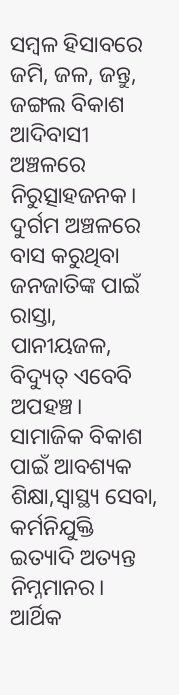ସମ୍ବଳ ହିସାବରେ ଜମି, ଜଳ, ଜନ୍ତୁ, ଜଙ୍ଗଲ ବିକାଶ ଆଦିବାସୀ ଅଞ୍ଚଳରେ ନିରୁତ୍ସାହଜନକ। ଦୁର୍ଗମ ଅଞ୍ଚଳରେ ବାସ କରୁଥିବା ଜନଜାତିଙ୍କ ପାଇଁ ରାସ୍ତା, ପାନୀୟଜଳ, ବିଦ୍ୟୁତ୍‌ ଏବେବି ଅପହଞ୍ଚ। ସାମାଜିକ ବିକାଶ ପାଇଁ ଆବଶ୍ୟକ ଶିକ୍ଷା,ସ୍ବାସ୍ଥ୍ୟ ସେବା, କର୍ମନିଯୁକ୍ତି ଇତ୍ୟାଦି ଅତ୍ୟନ୍ତ ନିମ୍ନମାନର। ଆର୍ଥିକ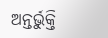ଅନ୍ତର୍ଭୁକ୍ତି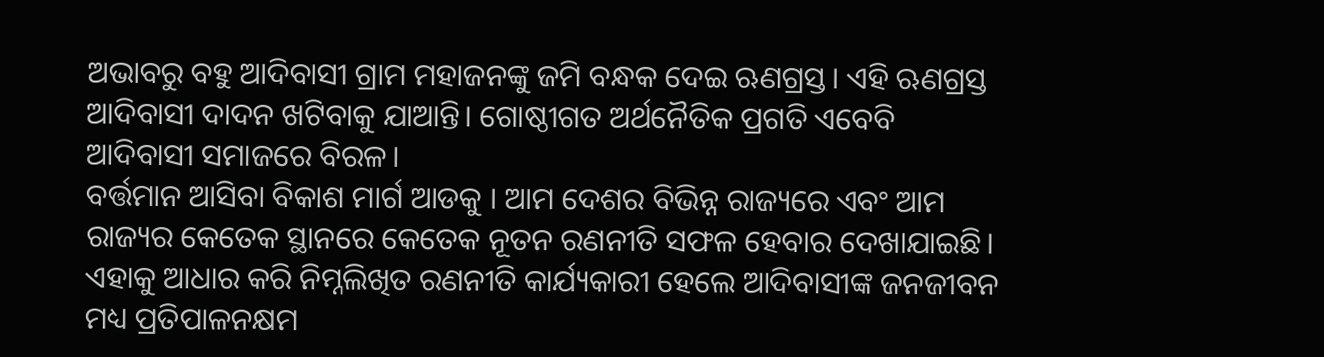ଅଭାବରୁ ବହୁ ଆଦିବାସୀ ଗ୍ରାମ ମହାଜନଙ୍କୁ ଜମି ବନ୍ଧକ ଦେଇ ଋଣଗ୍ରସ୍ତ। ଏହି ଋଣଗ୍ରସ୍ତ ଆଦିବାସୀ ଦାଦନ ଖଟିବାକୁ ଯାଆନ୍ତି। ଗୋଷ୍ଠୀଗତ ଅର୍ଥନୈତିକ ପ୍ରଗତି ଏବେବି ଆଦିବାସୀ ସମାଜରେ ବିରଳ।
ବର୍ତ୍ତମାନ ଆସିବା ବିକାଶ ମାର୍ଗ ଆଡକୁ । ଆମ ଦେଶର ବିଭିନ୍ନ ରାଜ୍ୟରେ ଏବଂ ଆମ ରାଜ୍ୟର କେତେକ ସ୍ଥାନରେ କେତେକ ନୂତନ ରଣନୀତି ସଫଳ ହେବାର ଦେଖାଯାଇଛି। ଏହାକୁ ଆଧାର କରି ନିମ୍ନଲିଖିତ ରଣନୀତି କାର୍ଯ୍ୟକାରୀ ହେଲେ ଆଦିବାସୀଙ୍କ ଜନଜୀବନ ମଧ୍ୟ ପ୍ରତିପାଳନକ୍ଷମ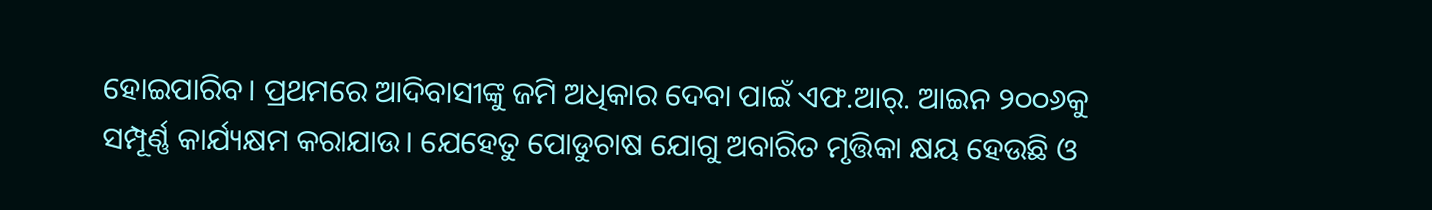ହୋଇପାରିବ। ପ୍ରଥମରେ ଆଦିବାସୀଙ୍କୁ ଜମି ଅଧିକାର ଦେବା ପାଇଁ ଏଫ.ଆର୍‌. ଆଇନ ୨୦୦୬କୁ ସମ୍ପୂର୍ଣ୍ଣ କାର୍ଯ୍ୟକ୍ଷମ କରାଯାଉ। ଯେହେତୁ ପୋଡୁଚାଷ ଯୋଗୁ ଅବାରିତ ମୃତ୍ତିକା କ୍ଷୟ ହେଉଛି ଓ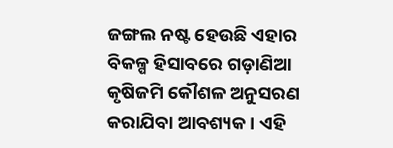ଜଙ୍ଗଲ ନଷ୍ଟ ହେଉଛି ଏହାର ବିକଳ୍ପ ହିସାବରେ ଗଡ଼ାଣିଆ କୃଷିଜମି କୌଶଳ ଅନୁସରଣ କରାଯିବା ଆବଶ୍ୟକ। ଏହି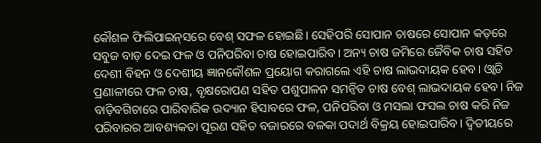କୌଶଳ ଫିଲିପାଇନ୍‌ସରେ ବେଶ୍‌ ସଫଳ ହୋଇଛି। ସେହିପରି ସୋପାନ ଚାଷରେ ସୋପାନ କଡ଼ରେ ସବୁଜ ବାଡ଼ ଦେଇ ଫଳ ଓ ପନିପରିବା ଚାଷ ହୋଇପାରିବ। ଅନ୍ୟ ଚାଷ ଜମିରେ ଜୈବିକ ଚାଷ ସହିତ ଦେଶୀ ବିହନ ଓ ଦେଶୀୟ ଜ୍ଞାନକୌଶଳ ପ୍ରୟୋଗ କରାଗଲେ ଏହି ଚାଷ ଲାଭଦାୟକ ହେବ। ଓ୍ବାଡି ପ୍ରଣାଳୀରେ ଫଳ ଚାଷ, ବୃକ୍ଷରୋପଣ ସହିତ ପଶୁପାଳନ ସମନ୍ବିତ ଚାଷ ବେଶ୍‌ ଲାଭଦାୟକ ହେବ। ନିଜ ବାଡ଼ିବଗିଚାରେ ପାରିବାରିକ ଉଦ୍ୟାନ ହିସାବରେ ଫଳ, ପନିପରିବା ଓ ମସଲା ଫସଲ ଚାଷ କରି ନିଜ ପରିବାରର ଆବଶ୍ୟକତା ପୂରଣ ସହିତ ବଜାରରେ ବଳକା ପଦାର୍ଥ ବିକ୍ରୟ ହୋଇପାରିବ। ଦ୍ୱିତୀୟରେ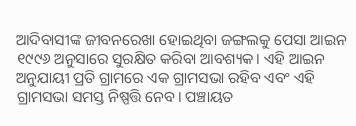ଆଦିବାସୀଙ୍କ ଜୀବନରେଖା ହୋଇଥିବା ଜଙ୍ଗଲକୁ ପେସା ଆଇନ ୧୯୯୬ ଅନୁସାରେ ସୁରକ୍ଷିତ କରିବା ଆବଶ୍ୟକ। ଏହି ଆଇନ ଅନୁଯାୟୀ ପ୍ରତି ଗ୍ରାମରେ ଏକ ଗ୍ରାମସଭା ରହିବ ଏବଂ ଏହି ଗ୍ରାମସଭା ସମସ୍ତ ନିଷ୍ପତ୍ତି ନେବ। ପଞ୍ଚାୟତ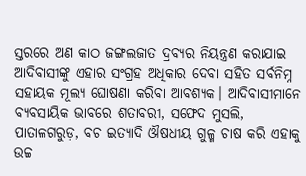ସ୍ତରରେ ଅଣ କାଠ ଜଙ୍ଗଲଜାତ ଦ୍ରବ୍ୟର ନିୟନ୍ତ୍ରଣ କରାଯାଇ ଆଦିବାସୀଙ୍କୁ ଏହାର ସଂଗ୍ରହ ଅଧିକାର ଦେବା ସହିତ ସର୍ବନିମ୍ନ ସହାୟକ ମୂଲ୍ୟ ଘୋଷଣା କରିବା ଆବଶ୍ୟକ। ଆଦିବାସୀମାନେ ବ୍ୟବସାୟିକ ଭାବରେ ଶତାବରୀ, ସଫେଦ ମୁସଲି, ପାତାଳଗରୁଡ଼, ବଚ ଇତ୍ୟାଦି ଔଷଧୀୟ ଗୁଳ୍ମ ଚାଷ କରି ଏହାକୁ ଉଚ୍ଚ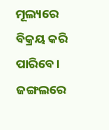ମୂଲ୍ୟରେ ବିକ୍ରୟ କରି ପାରିବେ। ଜଙ୍ଗଲରେ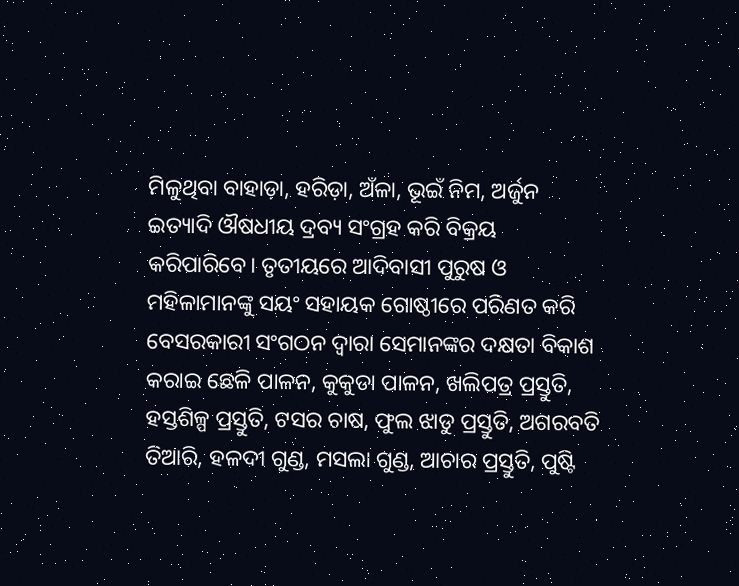ମିଳୁଥିବା ବାହାଡ଼ା, ହରିଡ଼ା, ଅଁଳା, ଭୂଇଁ ନିମ, ଅର୍ଜୁନ ଇତ୍ୟାଦି ଔଷଧୀୟ ଦ୍ରବ୍ୟ ସଂଗ୍ରହ କରି ବିକ୍ରୟ କରିପାରିବେ। ତୃତୀୟରେ ଆଦିବାସୀ ପୁରୁଷ ଓ ମହିଳାମାନଙ୍କୁ ସୟଂ ସହାୟକ ଗୋଷ୍ଠୀରେ ପରିଣତ କରି ବେସରକାରୀ ସଂଗଠନ ଦ୍ୱାରା ସେମାନଙ୍କର ଦକ୍ଷତା ବିକାଶ କରାଇ ଛେଳି ପାଳନ, କୁକୁଡା ପାଳନ, ଖଲିପତ୍ର ପ୍ରସ୍ତୁତି, ହସ୍ତଶିଳ୍ପ ପ୍ରସ୍ତୁତି, ଟସର ଚାଷ, ଫୁଲ ଝାଡୁ ପ୍ରସ୍ତୁତି, ଅଗରବତି ତିଆରି, ହଳଦୀ ଗୁଣ୍ଡ, ମସଲା ଗୁଣ୍ଡ, ଆଚାର ପ୍ରସ୍ତୁତି, ପୁଷ୍ଟି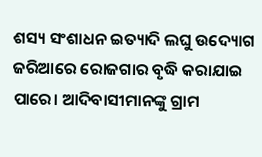ଶସ୍ୟ ସଂଶାଧନ ଇତ୍ୟାଦି ଲଘୁ ଉଦ୍ୟୋଗ ଜରିଆରେ ରୋଜଗାର ବୃଦ୍ଧି କରାଯାଇ ପାରେ। ଆଦିବାସୀମାନଙ୍କୁ ଗ୍ରାମ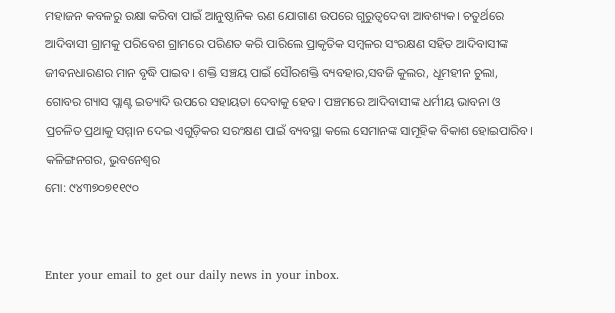ମହାଜନ କବଳରୁ ରକ୍ଷା କରିବା ପାଇଁ ଆନୁଷ୍ଠାନିକ ଋଣ ଯୋଗାଣ ଉପରେ ଗୁରୁତ୍ୱଦେବା ଆବଶ୍ୟକ। ଚତୁର୍ଥରେ ଆଦିବାସୀ ଗ୍ରାମକୁ ପରିବେଶ ଗ୍ରାମରେ ପରିଣତ କରି ପାରିଲେ ପ୍ରାକୃତିକ ସମ୍ବଳର ସଂରକ୍ଷଣ ସହିତ ଆଦିବାସୀଙ୍କ ଜୀବନଧାରଣର ମାନ ବୃଦ୍ଧି ପାଇବ। ଶକ୍ତି ସଞ୍ଚୟ ପାଇଁ ସୌରଶକ୍ତି ବ୍ୟବହାର,ସବଜି କୁଲର, ଧୂମହୀନ ଚୁଲା, ଗୋବର ଗ୍ୟାସ ପ୍ଲାଣ୍ଟ ଇତ୍ୟାଦି ଉପରେ ସହାୟତା ଦେବାକୁ ହେବ। ପଞ୍ଚମରେ ଆଦିବାସୀଙ୍କ ଧର୍ମୀୟ ଭାବନା ଓ ପ୍ରଚଳିତ ପ୍ରଥାକୁ ସମ୍ମାନ ଦେଇ ଏଗୁଡ଼ିକର ସରଂକ୍ଷଣ ପାଇଁ ବ୍ୟବସ୍ଥା କଲେ ସେମାନଙ୍କ ସାମୂହିକ ବିକାଶ ହୋଇପାରିବ।
କଳିଙ୍ଗନଗର, ଭୁବନେଶ୍ବର
ମୋ: ୯୪୩୭୦୭୧୧୯୦


Enter your email to get our daily news in your inbox.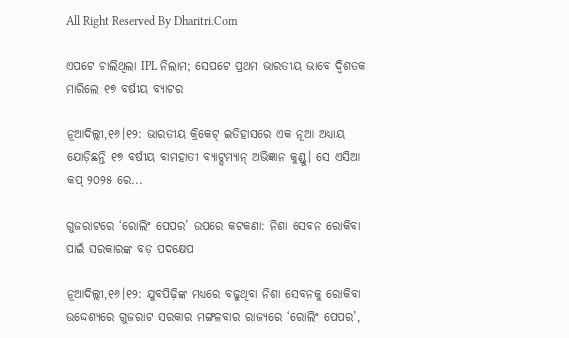All Right Reserved By Dharitri.Com

ଏପଟେ ଚାଲିଥିଲା IPL ନିଲାମ; ସେପଟେ ପ୍ରଥମ ଭାରତୀୟ ଭାବେ ଦ୍ୱିଶତକ ମାରିଲେ ୧୭ ବର୍ଷୀୟ ବ୍ୟାଟର

ନୂଆଦିଲ୍ଲୀ,୧୬।୧୨: ଭାରତୀୟ କ୍ରିକେଟ୍ ଇତିହାସରେ ଏକ ନୂଆ ଅଧ୍ୟାୟ ଯୋଡ଼ିଛନ୍ତି ୧୭ ବର୍ଷୀୟ ବାମହାତୀ ବ୍ୟାଟ୍ସମ୍ୟାନ୍ ଅଭିଜ୍ଞାନ କୁଣ୍ଡୁ। ସେ ଏସିଆ କପ୍ ୨୦୨୫ ରେ...

ଗୁଜରାଟରେ ‘ରୋଲିଂ ପେପର’ ଉପରେ କଟକଣା: ନିଶା ସେବନ ରୋକିବା ପାଇଁ ସରକାରଙ୍କ ବଡ଼ ପଦକ୍ଷେପ

ନୂଆଦିଲ୍ଲୀ,୧୬।୧୨: ଯୁବପିଢ଼ିଙ୍କ ମଧ୍ୟରେ ବଢୁଥିବା ନିଶା ସେବନକୁ ରୋକିବା ଉଦ୍ଦେଶ୍ୟରେ ଗୁଜରାଟ ସରକାର ମଙ୍ଗଳବାର ରାଜ୍ୟରେ ‘ରୋଲିଂ ପେପର’,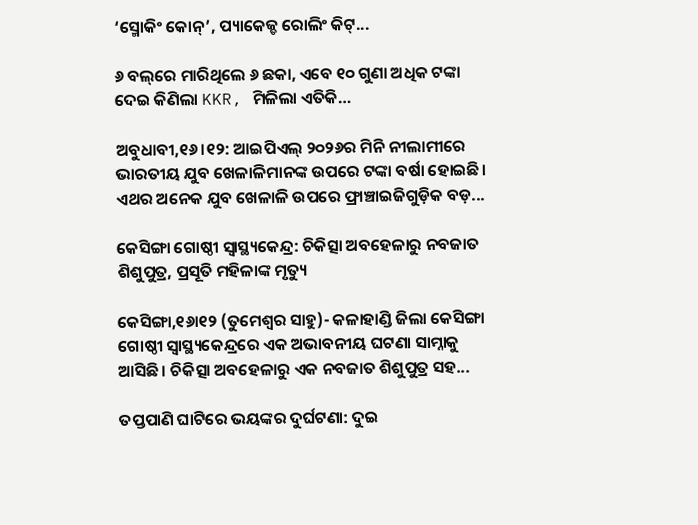‘ସ୍ମୋକିଂ କୋନ୍’, ପ୍ୟାକେଜ୍ଡ ରୋଲିଂ କିଟ୍...

୬ ବଲ୍‌ରେ ମାରିଥିଲେ ୬ ଛକା, ଏବେ ୧୦ ଗୁଣା ଅଧିକ ଟଙ୍କା ଦେଇ କିଣିଲା KKR, ମିଳିଲା ଏତିକି…

ଅବୁଧାବୀ,୧୬।୧୨: ଆଇପିଏଲ୍‌ ୨୦୨୬ର ମିନି ନୀଲାମୀରେ ଭାରତୀୟ ଯୁବ ଖେଳାଳିମାନଙ୍କ ଉପରେ ଟଙ୍କା ବର୍ଷା ହୋଇଛି। ଏଥର ଅନେକ ଯୁବ ଖେଳାଳି ଉପରେ ଫ୍ରାଞ୍ଚାଇଜିଗୁଡ଼ିକ ବଡ଼...

କେସିଙ୍ଗା ଗୋଷ୍ଠୀ ସ୍ବାସ୍ଥ୍ୟକେନ୍ଦ୍ର: ଚିକିତ୍ସା ଅବହେଳାରୁ ନବଜାତ ଶିଶୁପୁତ୍ର, ପ୍ରସୂତି ମହିଳାଙ୍କ ମୃତ୍ୟୁ

କେସିଙ୍ଗା,୧୬ା୧୨ (ତୁମେଶ୍ୱର ସାହୁ)- କଳାହାଣ୍ଡି ଜିଲା କେସିଙ୍ଗା ଗୋଷ୍ଠୀ ସ୍ବାସ୍ଥ୍ୟକେନ୍ଦ୍ରରେ ଏକ ଅଭାବନୀୟ ଘଟଣା ସାମ୍ନାକୁ ଆସିଛି। ଚିକିତ୍ସା ଅବହେଳାରୁ ଏକ ନବଜାତ ଶିଶୁପୁତ୍ର ସହ...

ତପ୍ତପାଣି ଘାଟିରେ ଭୟଙ୍କର ଦୁର୍ଘଟଣା: ଦୁଇ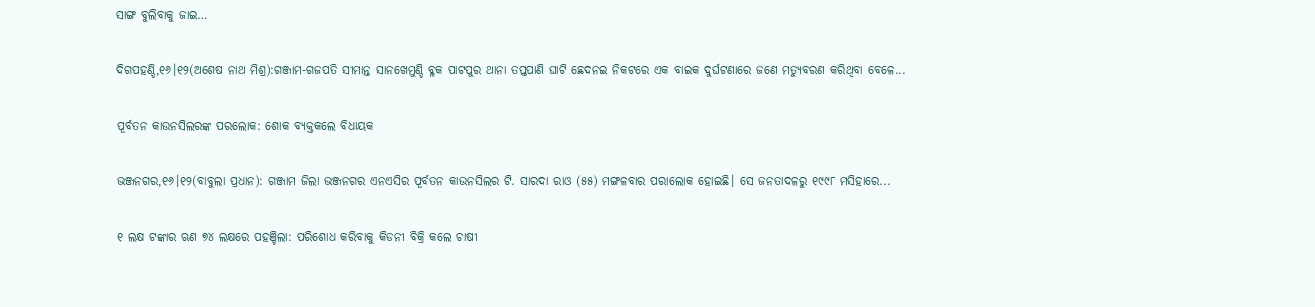ସାଙ୍ଗ ବୁଲିବାକୁ ଜାଇ…

ଦିଗପହଣ୍ଡି,୧୬।୧୨(ଅଶେଷ ନାଥ ମିଶ୍ର):ଗଞ୍ଜାମ-ଗଜପତି ସୀମାନ୍ତ ସାନଖେମୁଣ୍ଡି ବ୍ଳକ ପାଟପୁର ଥାନା ତପ୍ତପାଣି ଘାଟି ଛେଦନଇ ନିକଟରେ ଏକ ବାଇକ ଦୁର୍ଘଟଣାରେ ଜଣେ ମତ୍ୟୁବରଣ କରିଥିବା ବେଳେ...

ପୂର୍ବତନ କାଉନସିଲରଙ୍କ ପରଲୋକ: ଶୋକ ବ୍ୟକ୍ତକଲେ ବିଧାୟକ

ଭଞ୍ଜନଗର,୧୬।୧୨(ବାବୁଲା ପ୍ରଧାନ): ଗଞ୍ଜାମ ଜିଲା ଭଞ୍ଜନଗର ଏନଏସିର ପୂର୍ବତନ କାଉନସିଲର ଟି. ସାରଦା ରାଓ (୫୫) ମଙ୍ଗଳବାର ପରାଲୋକ ହୋଇଛି। ସେ ଜନତାଦଳରୁ ୧୯୯୮ ମସିହାରେ...

୧ ଲକ୍ଷ ଟଙ୍କାର ଋଣ ୭୪ ଲକ୍ଷରେ ପହଞ୍ଚିଲା: ପରିଶୋଧ କରିବାକୁ କିଡନୀ ବିକ୍ରି କଲେ ଚାଷୀ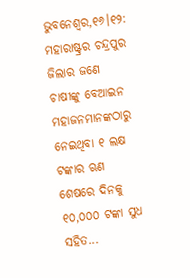ଭୁବନେଶ୍ୱର,୧୬।୧୨: ମହାରାଷ୍ଟ୍ରର ଚନ୍ଦ୍ରପୁର ଜିଲାର ଜଣେ ଚାଷୀଙ୍କୁ ବେଆଇନ ମହାଜନମାନଙ୍କଠାରୁ ନେଇଥିବା ୧ ଲକ୍ଷ ଟଙ୍କାର ଋଣ ଶେଷରେ ଦିନକୁ ୧୦,୦୦୦ ଟଙ୍କା ସୁଧ ସହିତ...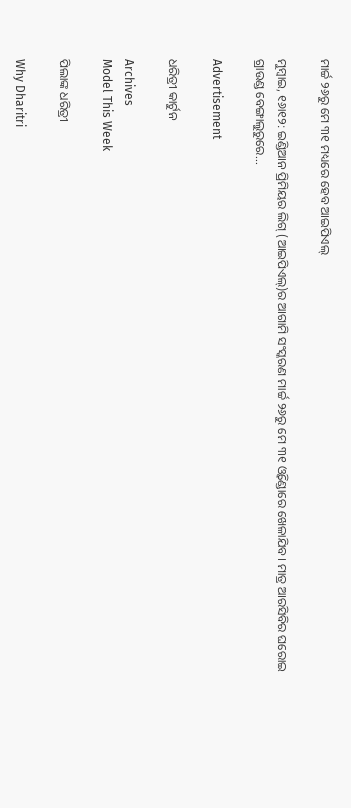ମାର୍ଚ୍ଚ ୨୬ରୁ ମେ ୩୧ ମଧ୍ୟରେ ହେବ ଆଇପିଏଲ୍‌

ମୁମ୍ୱାଇ, ୧୬ା୧୨: ଇଣ୍ଡିଆନ ପ୍ରିମିୟର ଲିଗ୍‌ (ଆଇପିଏଲ୍‌)ର ଆଗାମି ସଂସ୍କରଣ ମାର୍ଚ୍ଚ ୨୬ରୁ ମେ ୩୧ ଓ୍ୱିଣ୍ଡୋରେ ଖେଳାଯିବ। ମାତ୍ର ଆରସିବିର ଘରୋଇ ଗ୍ରାଉଣ୍ଡ ବେଙ୍ଗାଲୁରୁରେ...

Advertisement

ଧରିତ୍ରୀ କାର୍ଟୁନ

Archives
Model This Week

ପିଲାଙ୍କ ଧରିତ୍ରୀ

Why Dharitri